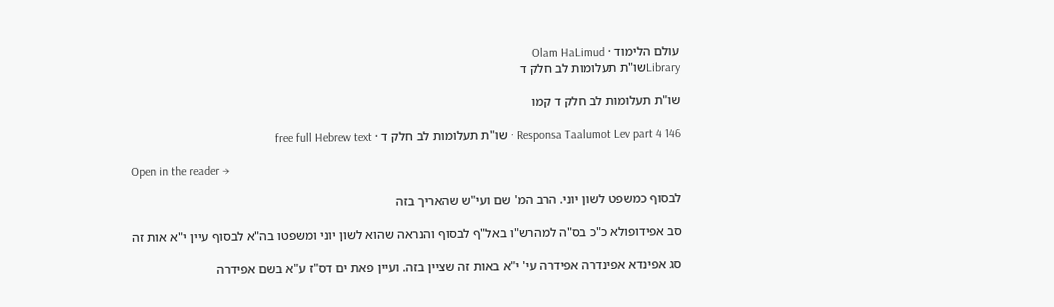עולם הלימוד · Olam HaLimud
Libraryשו"ת תעלומות לב חלק ד

שו"ת תעלומות לב חלק ד קמו

Responsa Taalumot Lev part 4 146 · שו"ת תעלומות לב חלק ד · free full Hebrew text

Open in the reader →

לבסוף כמשפט לשון יוני. הרב המ' שם ועי"ש שהאריך בזה

סב אפידופולא כ"כ בס"ה למהרש"ו באל"ף לבסוף והנראה שהוא לשון יוני ומשפטו בה"א לבסוף עיין י"א אות זה

סג אפינדא אפינדרה אפידרה עי' י"א באות זה שציין בזה. ועיין פאת ים דס"ז ע"א בשם אפידרה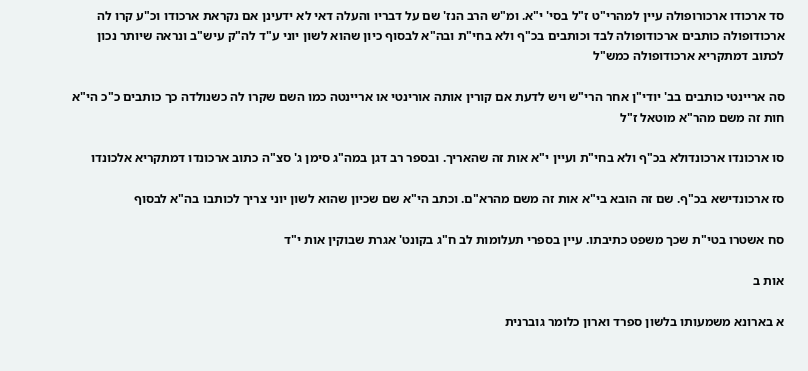סד ארכודו ארכורופולה עיין למהרי"ט ז"ל בסי' י"א. ומ"ש הרב הנז' שם על דבריו והעלה דאי לא ידעינן אם נקראת ארכודו וכ"ע קרו לה ארכודופולה כותבים ארכודופולה לבד וכותבים בכ"ף ולא בחי"ת ובה"א לבסוף כיון שהוא לשון יוני ע"ד לה"ק עיש"ב ונראה שיותר נכון לכתוב דמתקריא ארכודופולה כמש"ל

סה אריינטי כותבים בב' יודי"ן אחר הרי"ש ויש לדעת אם קורין אותה אורינטי או אריינטה כמו השם שקרו לה כשנולדה כך כותבים כ"כ הי"א חות זה משם מהר"א מוטאל ז"ל

סו ארכונדו ארכונדולא בכ"ף ולא בחי"ת ועיין י"א אות זה שהאריך. ובספר רב דגן במה"ג סימן ג' סצ"ה כתוב ארכונדו דמתקריא אלכונדו

סז ארכונדישא בכ"ף. שם זה הובא בי"א אות זה משם מהרא"ם. וכתב הי"א שם שכיון שהוא לשון יוני צריך לכותבו בה"א לבסוף

סח אשטרו בטי"ת שכך משפט כתיבתו. עיין בספרי תעלומות לב ח"ג בקונט' אגרת שבוקין אות י"ד

אות ב

א בארונא משמעותו בלשון ספרד וארון כלומר גוברנית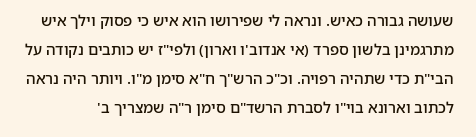שעושה גבורה כאיש. ונראה לי שפירושו הוא איש כי פסוק וילך איש מתרגמינן בלשון ספרד (אי אנדוב'ו וארון) ולפי"ז יש כותבים נקודה על הבי"ת כדי שתהיה רפויה. וכ"כ הרש"ך ח"א סימן מ"ו. ויותר היה נראה לכתוב וארונא בוי"ו לסברת הרשד"ם סימן ר"ה שמצריך ב'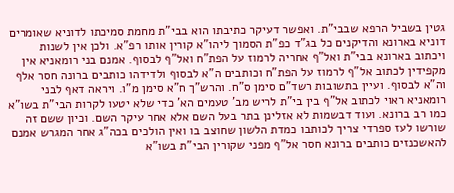גטין בשביל הרפא שבבי"ת. ואפשר דעיקר כתיבתו הוא בבי"ת מחמת סמיכתו לדוניא שאומרים דוניא בארונא והדיקנים כל בג"ד כפ"ת הסמוך ליהו"א קורין אותו רפ"א. ולכן אין לשנות ויכתוב בארונא בבי"ת ואל"ף אחריה לרמוז על הפת"ח ואל"ף לבסוף. אמנם בני רומאניא אין מקפידין לכתוב אל"ף לרמוז על הפת"ח וכותבים ה"א לבסוף ולדידהו כותבים ברונה חסר אלף וה"א לבסוף. ועיין בתשובות רשד"ם סימן ס"ח. והרש"ך ח"א סימן מ"ו. ויראה דאף לבני רומאניא ראוי לכתוב אל"ף בין בי"ת לריש מב' טעמים הא' כדי שלא יטעו לקרות הבי"ת בשו"א כמו רב ברונא. ועוד דבשמות לא אזלינן בתר בעל השם אלא אחר עיקר השם. וכיון ששם זה שורשו לעז ספרדי צריך לכותבו כמדת הלשון שחוצב בו ואין הולכים בכה"ג אחר המגרש אמנם להאשכנזים כותבים ברונא חסר אל"ף מפני שקורין הבי"ת בשו"א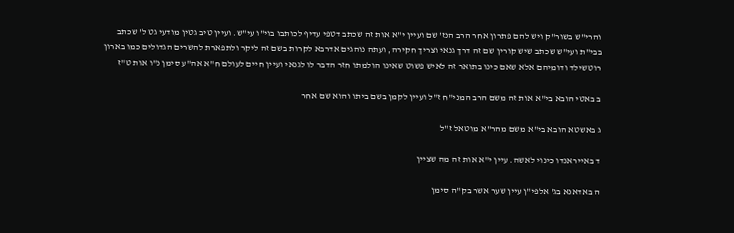והרי"ש בשור"ק ויש להם פתרון אחר הרב הנז' שם ועיין י"א אות זה שכתב דטפי עדיף לכותבו בוי"ו עי"ש. ועיין טיב גטין מודעי גט ל' שכתב בבי"ת ועי"ש שכתב שיש קורין שם זה דרך גנאי וצריך חקירה, ועתה נוהגים אדרבא לקרות בשם זה ליקר ולתפארת להשרים הגדולים כמו בארון רוטשילד ודומיהם אלא שאם כינו בתואר זה לאיש פשוט שאינו הולמתו חזר הדבר לו לגנאי ועיין חיים לעולם ח"א אה"ע סימן נ"ו אות ט"ז

ב באטי הובא בי"א אות זה משם הרב המני"ח ז"ל ועיין לקמן בשם ביתו והוא שם אחר

ג באשטא הובא בי"א משם מהר"א מוטאל ז"ל

ד באייראנדו כינוי לאשה. עיין י"א אות זה מה שציין

ה באדאנא בג' אלפי"ן עיין שער אשר בק"ה סימן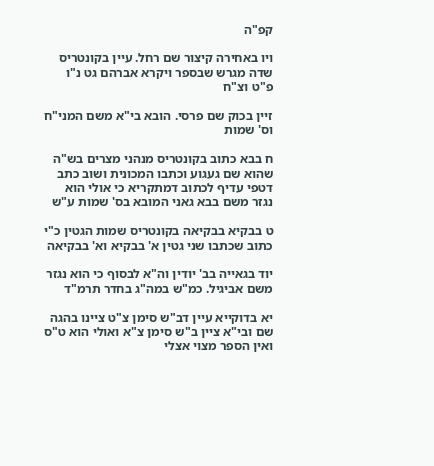קפ"ה

ויו באחירה קיצור שם רחל. עיין בקונטריס שדה מגרש שבספר ויקרא אברהם גט נ"ו פ"ט וצ"ח

זיין בכוק שם פרסי. הובא בי"א משם המני"ח וס' שמות

ח בבא כתוב בקונטריס מנהני מצרים בש"ה שהוא שם געגוע וכתבו המכונית ושוב כתב דטפי עדיף לכתוב דמתקריא כי אולי הוא נגזר משם בבא גאני המובא בס' שמות ע"ש

ט בבקיא בבקיאה בקונטריס שמות הגטין כ"י כתוב שכתבו שני גטין א' בבקיא וא' בבקיאה

יוד בגאייה בב' יודין וה"א לבסוף כי הוא נגזר משם אביגיל. כמ"ש במה"ג בחדר תרמ"ד

יא בדוקייא עיין דב"ש סימן צ"ט ציינו בהגה שם ובי"א ציין ב"ש סימן צ"א ואולי הוא ט"ס ואין הספר מצוי אצלי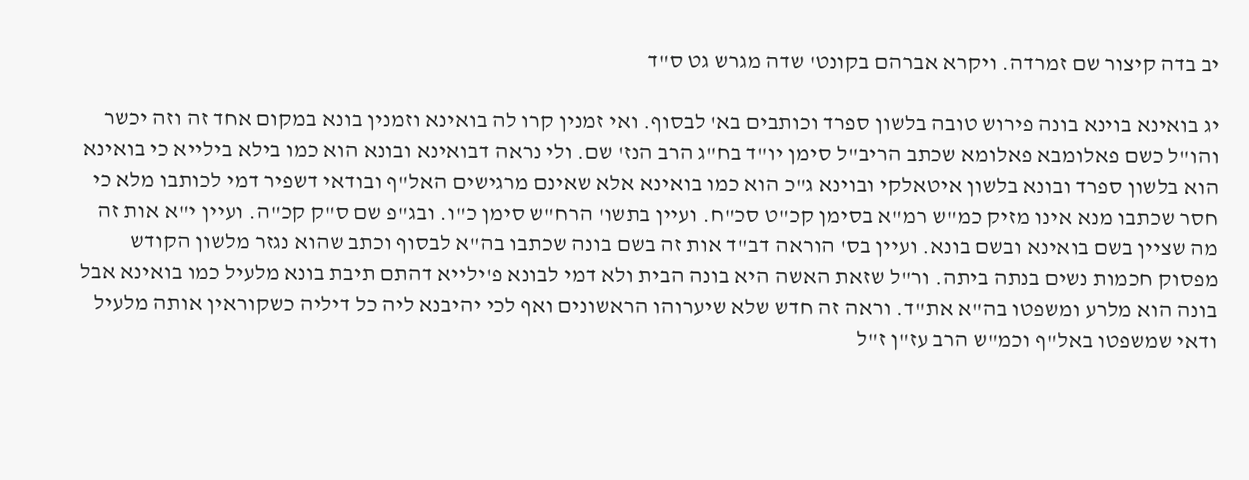יב בדה קיצור שם זמרדה. ויקרא אברהם בקונט' שדה מגרש גט ס"ד

יג בואינא בוינא בונה פירוש טובה בלשון ספרד וכותבים בא' לבסוף. ואי זמנין קרו לה בואינא וזמנין בונא במקום אחד זה וזה יכשר והו"ל כשם פאלומבא פאלומא שכתב הריב"ל סימן יו"ד בח"ג הרב הנז' שם. ולי נראה דבואינא ובונא הוא כמו בילא בילייא כי בואינא הוא בלשון ספרד ובונא בלשון איטאלקי ובוינא ג"כ הוא כמו בואינא אלא שאינם מרגישים האל"ף ובודאי דשפיר דמי לכותבו מלא כי חסר שכתבו מנא אינו מזיק כמ"ש רמ"א בסימן קכ"ט סכ"ח. ועיין בתשו' הרח"ש סימן כ"ו. ובג"פ שם ס"ק קכ"ה. ועיין י"א אות זה מה שציין בשם בואינא ובשם בונא. ועיין בס' הוראה דב"ד אות זה בשם בונה שכתבו בה"א לבסוף וכתב שהוא נגזר מלשון הקודש מפסוק חכמות נשים בנתה ביתה. ור"ל שזאת האשה היא בונה הבית ולא דמי לבונא פ'ילייא דהתם תיבת בונא מלעיל כמו בואינא אבל בונה הוא מלרע ומשפטו בה"א את"ד. וראה זה חדש שלא שיערוהו הראשונים ואף לכי יהיבנא ליה כל דיליה כשקוראין אותה מלעיל ודאי שמשפטו באל"ף וכמ"ש הרב עז"ן ז"ל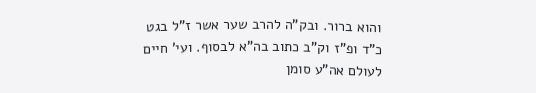והוא ברור. ובק"ה להרב שער אשר ז"ל בגט כ"ד ופ"ז וק"ב כתוב בה"א לבסוף. ועי' חיים לעולם אה"ע סומן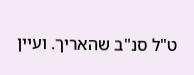ט"ל סנ"ב שהאריך. ועיין